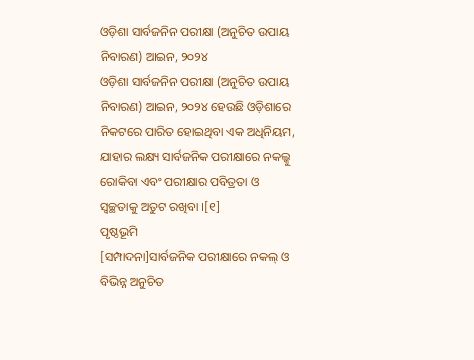ଓଡ଼ିଶା ସାର୍ବଜନିନ ପରୀକ୍ଷା (ଅନୁଚିତ ଉପାୟ ନିବାରଣ) ଆଇନ, ୨୦୨୪
ଓଡ଼ିଶା ସାର୍ବଜନିନ ପରୀକ୍ଷା (ଅନୁଚିତ ଉପାୟ ନିବାରଣ) ଆଇନ, ୨୦୨୪ ହେଉଛି ଓଡ଼ିଶାରେ ନିକଟରେ ପାରିତ ହୋଇଥିବା ଏକ ଅଧିନିୟମ, ଯାହାର ଲକ୍ଷ୍ୟ ସାର୍ବଜନିକ ପରୀକ୍ଷାରେ ନକଲ୍କୁ ରୋକିବା ଏବଂ ପରୀକ୍ଷାର ପବିତ୍ରତା ଓ ସ୍ୱଚ୍ଛତାକୁ ଅତୁଟ ରଖିବା ।[୧]
ପୃଷ୍ଠଭୂମି
[ସମ୍ପାଦନା]ସାର୍ବଜନିକ ପରୀକ୍ଷାରେ ନକଲ୍ ଓ ବିଭିନ୍ନ ଅନୁଚିତ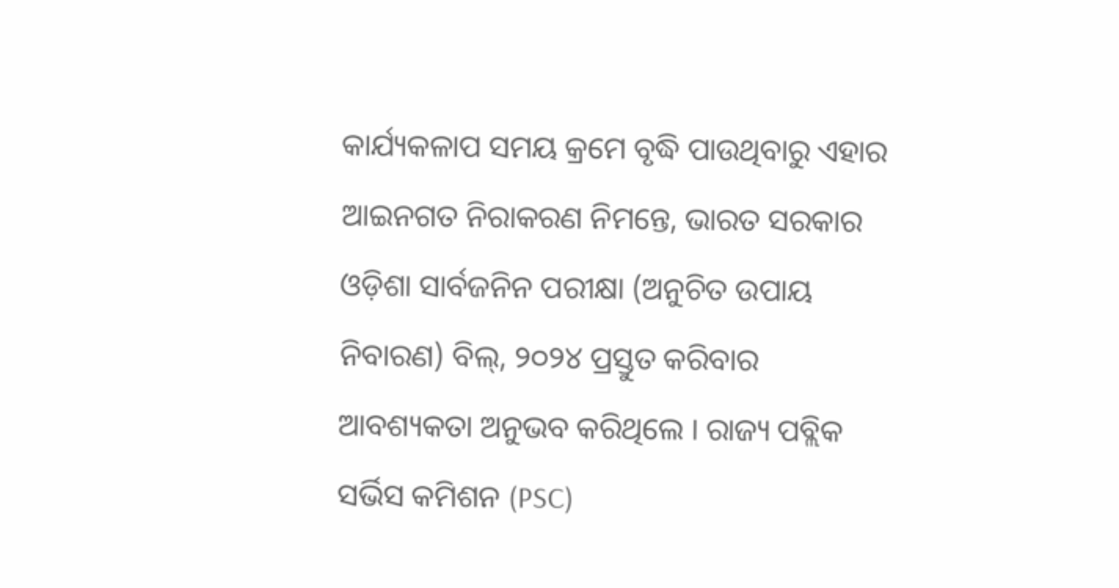କାର୍ଯ୍ୟକଳାପ ସମୟ କ୍ରମେ ବୃଦ୍ଧି ପାଉଥିବାରୁ ଏହାର ଆଇନଗତ ନିରାକରଣ ନିମନ୍ତେ, ଭାରତ ସରକାର ଓଡ଼ିଶା ସାର୍ବଜନିନ ପରୀକ୍ଷା (ଅନୁଚିତ ଉପାୟ ନିବାରଣ) ବିଲ୍, ୨୦୨୪ ପ୍ରସ୍ତୁତ କରିବାର ଆବଶ୍ୟକତା ଅନୁଭବ କରିଥିଲେ । ରାଜ୍ୟ ପବ୍ଲିକ ସର୍ଭିସ କମିଶନ (PSC)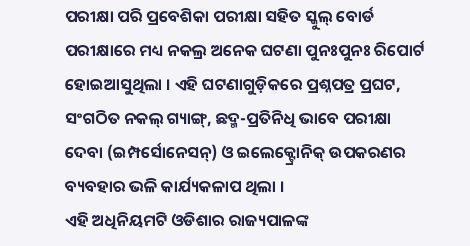ପରୀକ୍ଷା ପରି ପ୍ରବେଶିକା ପରୀକ୍ଷା ସହିତ ସ୍କୁଲ୍ ବୋର୍ଡ ପରୀକ୍ଷାରେ ମଧ୍ୟ ନକଲ୍ର ଅନେକ ଘଟଣା ପୁନଃପୁନଃ ରିପୋର୍ଟ ହୋଇଆସୁଥିଲା । ଏହି ଘଟଣାଗୁଡ଼ିକରେ ପ୍ରଶ୍ନପତ୍ର ପ୍ରଘଟ, ସଂଗଠିତ ନକଲ୍ ଗ୍ୟାଙ୍ଗ୍, ଛଦ୍ମ-ପ୍ରତିନିଧି ଭାବେ ପରୀକ୍ଷା ଦେବା (ଇମ୍ପର୍ସୋନେସନ୍) ଓ ଇଲେକ୍ଟ୍ରୋନିକ୍ ଉପକରଣର ବ୍ୟବହାର ଭଳି କାର୍ଯ୍ୟକଳାପ ଥିଲା ।
ଏହି ଅଧିନିୟମଟି ଓଡିଶାର ରାଜ୍ୟପାଳଙ୍କ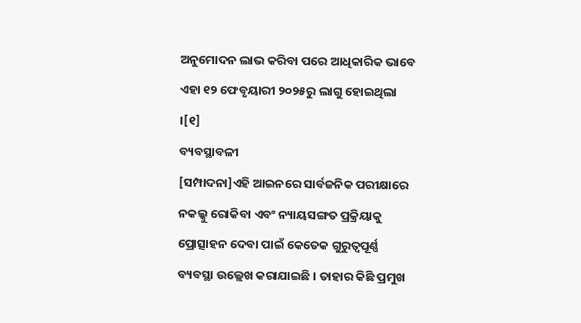ଅନୁମୋଦନ ଲାଭ କରିବା ପରେ ଆଧିକାରିକ ଭାବେ ଏହା ୧୨ ଫେବୃୟାରୀ ୨୦୨୫ରୁ ଲାଗୁ ହୋଇଥିଲା ।[୧]
ବ୍ୟବସ୍ଥାବଳୀ
[ସମ୍ପାଦନା]ଏହି ଆଇନରେ ସାର୍ବଜନିକ ପରୀକ୍ଷାରେ ନକଲ୍କୁ ରୋକିବା ଏବଂ ନ୍ୟାୟସଙ୍ଗତ ପ୍ରକ୍ରିୟାକୁ ପ୍ରୋତ୍ସାହନ ଦେବା ପାଇଁ କେତେକ ଗୁରୁତ୍ୱପୂର୍ଣ୍ଣ ବ୍ୟବସ୍ଥା ଉଲ୍ଲେଖ କରାଯାଇଛି । ତାହାର କିଛି ପ୍ରମୁଖ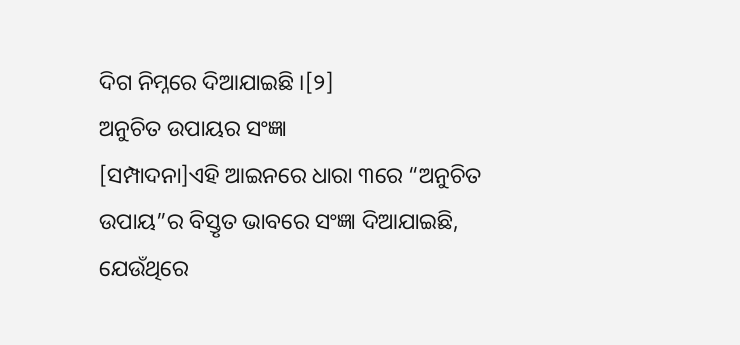ଦିଗ ନିମ୍ନରେ ଦିଆଯାଇଛି ।[୨]
ଅନୁଚିତ ଉପାୟର ସଂଜ୍ଞା
[ସମ୍ପାଦନା]ଏହି ଆଇନରେ ଧାରା ୩ରେ “ଅନୁଚିତ ଉପାୟ”ର ବିସ୍ତୃତ ଭାବରେ ସଂଜ୍ଞା ଦିଆଯାଇଛି, ଯେଉଁଥିରେ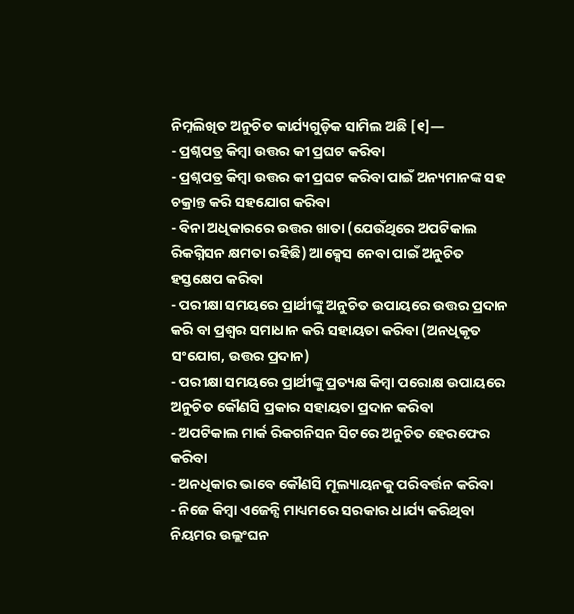ନିମ୍ନଲିଖିତ ଅନୁଚିତ କାର୍ଯ୍ୟଗୁଡ଼ିକ ସାମିଲ ଅଛି [୧]—
- ପ୍ରଶ୍ନପତ୍ର କିମ୍ବା ଉତ୍ତର କୀ ପ୍ରଘଟ କରିବା
- ପ୍ରଶ୍ନପତ୍ର କିମ୍ବା ଉତ୍ତର କୀ ପ୍ରଘଟ କରିବା ପାଇଁ ଅନ୍ୟମାନଙ୍କ ସହ ଚକ୍ରାନ୍ତ କରି ସହଯୋଗ କରିବା
- ବିନା ଅଧିକାରରେ ଉତ୍ତର ଖାତା (ଯେଉଁଥିରେ ଅପଟିକାଲ ରିକଗ୍ନିସନ କ୍ଷମତା ରହିଛି) ଆକ୍ସେସ ନେବା ପାଇଁ ଅନୁଚିତ ହସ୍ତକ୍ଷେପ କରିବା
- ପରୀକ୍ଷା ସମୟରେ ପ୍ରାର୍ଥୀଙ୍କୁ ଅନୁଚିତ ଉପାୟରେ ଉତ୍ତର ପ୍ରଦାନ କରି ବା ପ୍ରଶ୍ୱର ସମାଧାନ କରି ସହାୟତା କରିବା (ଅନଧିକୃତ ସଂଯୋଗ, ଉତ୍ତର ପ୍ରଦାନ)
- ପରୀକ୍ଷା ସମୟରେ ପ୍ରାର୍ଥୀଙ୍କୁ ପ୍ରତ୍ୟକ୍ଷ କିମ୍ବା ପରୋକ୍ଷ ଉପାୟରେ ଅନୁଚିତ କୌଣସି ପ୍ରକାର ସହାୟତା ପ୍ରଦାନ କରିବା
- ଅପଟିକାଲ ମାର୍କ ରିକଗନିସନ ସିଟରେ ଅନୁଚିତ ହେରଫେର କରିବା
- ଅନଧିକାର ଭାବେ କୌଣସି ମୂଲ୍ୟାୟନକୁ ପରିବର୍ତ୍ତନ କରିବା
- ନିଜେ କିମ୍ବା ଏଜେନ୍ସି ମାଧ୍ୟମରେ ସରକାର ଧାର୍ଯ୍ୟ କରିଥିବା ନିୟମର ଉଲ୍ଲଂଘନ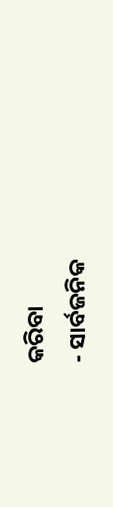କରିବା
- ସାର୍ବଜନିକ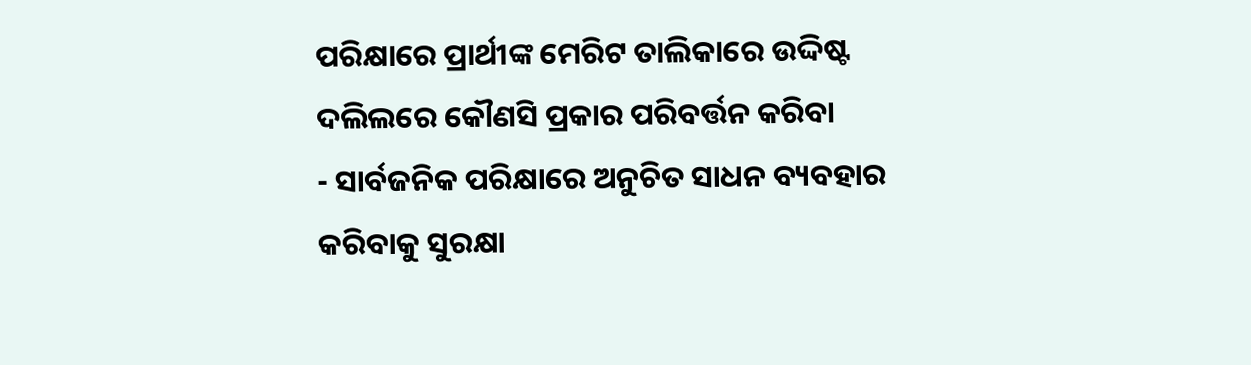ପରିକ୍ଷାରେ ପ୍ରାର୍ଥୀଙ୍କ ମେରିଟ ତାଲିକାରେ ଉଦ୍ଦିଷ୍ଟ ଦଲିଲରେ କୌଣସି ପ୍ରକାର ପରିବର୍ତ୍ତନ କରିବା
- ସାର୍ବଜନିକ ପରିକ୍ଷାରେ ଅନୁଚିତ ସାଧନ ବ୍ୟବହାର କରିବାକୁ ସୁରକ୍ଷା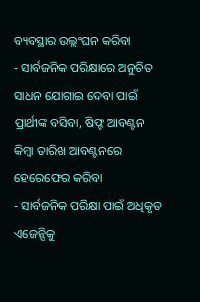ବ୍ୟବସ୍ଥାର ଉଲ୍ଲଂଘନ କରିବା
- ସାର୍ବଜନିକ ପରିକ୍ଷାରେ ଅନୁଚିତ ସାଧନ ଯୋଗାଇ ଦେବା ପାଇଁ ପ୍ରାର୍ଥୀଙ୍କ ବସିବା, ଷିଫ୍ଟ ଆବଣ୍ଟନ କିମ୍ବା ତାରିଖ ଆବଣ୍ଟନରେ ହେରେଫେର କରିବା
- ସାର୍ବଜନିକ ପରିକ୍ଷା ପାଇଁ ଅଧିକୃତ ଏଜେନ୍ସିକୁ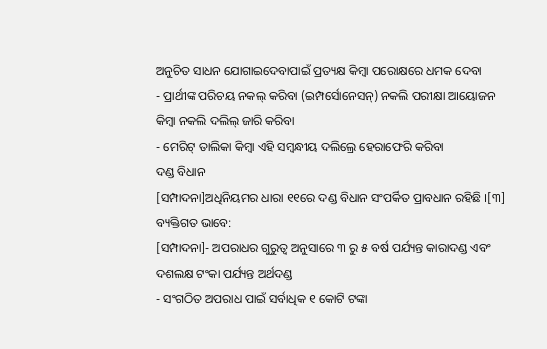ଅନୁଚିତ ସାଧନ ଯୋଗାଇଦେବାପାଇଁ ପ୍ରତ୍ୟକ୍ଷ କିମ୍ବା ପରୋକ୍ଷରେ ଧମକ ଦେବା
- ପ୍ରାର୍ଥୀଙ୍କ ପରିଚୟ ନକଲ୍ କରିବା (ଇମ୍ପର୍ସୋନେସନ୍) ନକଲି ପରୀକ୍ଷା ଆୟୋଜନ କିମ୍ବା ନକଲି ଦଲିଲ୍ ଜାରି କରିବା
- ମେରିଟ୍ ତାଲିକା କିମ୍ବା ଏହି ସମ୍ବନ୍ଧୀୟ ଦଲିଲ୍ରେ ହେରାଫେରି କରିବା
ଦଣ୍ଡ ବିଧାନ
[ସମ୍ପାଦନା]ଅଧିନିୟମର ଧାରା ୧୧ରେ ଦଣ୍ଡ ବିଧାନ ସଂପର୍କିତ ପ୍ରାବଧାନ ରହିଛି ।[୩]
ବ୍ୟକ୍ତିଗତ ଭାବେ:
[ସମ୍ପାଦନା]- ଅପରାଧର ଗୁରୁତ୍ୱ ଅନୁସାରେ ୩ ରୁ ୫ ବର୍ଷ ପର୍ଯ୍ୟନ୍ତ କାରାଦଣ୍ଡ ଏବଂ ଦଶଲକ୍ଷ ଟଂକା ପର୍ଯ୍ୟନ୍ତ ଅର୍ଥଦଣ୍ଡ
- ସଂଗଠିତ ଅପରାଧ ପାଇଁ ସର୍ବାଧିକ ୧ କୋଟି ଟଙ୍କା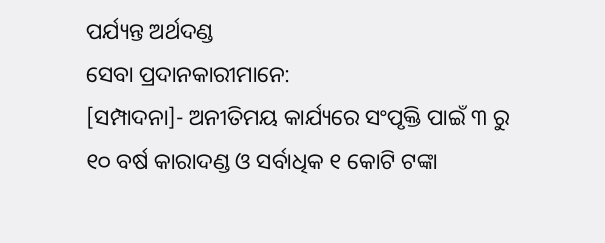ପର୍ଯ୍ୟନ୍ତ ଅର୍ଥଦଣ୍ଡ
ସେବା ପ୍ରଦାନକାରୀମାନେ:
[ସମ୍ପାଦନା]- ଅନୀତିମୟ କାର୍ଯ୍ୟରେ ସଂପୃକ୍ତି ପାଇଁ ୩ ରୁ ୧୦ ବର୍ଷ କାରାଦଣ୍ଡ ଓ ସର୍ବାଧିକ ୧ କୋଟି ଟଙ୍କା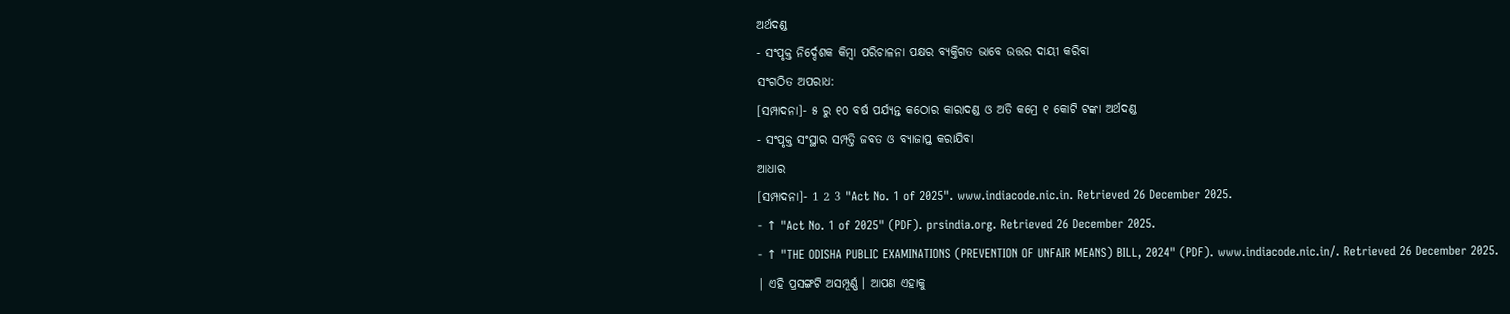ଅର୍ଥଦଣ୍ଡ
- ସଂପୃକ୍ତ ନିର୍ଦ୍ଦେଶକ କିମ୍ବା ପରିଚାଳନା ପକ୍ଷର ବ୍ୟକ୍ତିଗତ ଭାବେ ଉତ୍ତର ଦାୟୀ କରିବା
ସଂଗଠିତ ଅପରାଧ:
[ସମ୍ପାଦନା]- ୫ ରୁ ୧୦ ବର୍ଷ ପର୍ଯ୍ୟନ୍ତ କଠୋର କାରାଦଣ୍ଡ ଓ ଅତି କମ୍ରେ ୧ କୋଟି ଟଙ୍କା ଅର୍ଥଦଣ୍ଡ
- ସଂପୃକ୍ତ ସଂସ୍ଥାର ସମ୍ପତ୍ତି ଜବତ ଓ ବ୍ୟାଜାପ୍ତ କରାଯିବା
ଆଧାର
[ସମ୍ପାଦନା]- 1 2 3 "Act No. 1 of 2025". www.indiacode.nic.in. Retrieved 26 December 2025.
- ↑ "Act No. 1 of 2025" (PDF). prsindia.org. Retrieved 26 December 2025.
- ↑ "THE ODISHA PUBLIC EXAMINATIONS (PREVENTION OF UNFAIR MEANS) BILL, 2024" (PDF). www.indiacode.nic.in/. Retrieved 26 December 2025.
| ଏହି ପ୍ରସଙ୍ଗଟି ଅସମ୍ପୂର୍ଣ୍ଣ । ଆପଣ ଏହାକୁ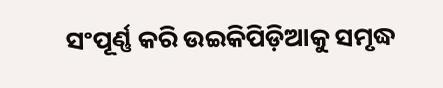ସଂପୂର୍ଣ୍ଣ କରି ଉଇକିପିଡ଼ିଆକୁ ସମୃଦ୍ଧ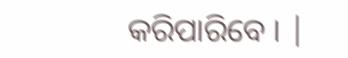କରିପାରିବେ । |